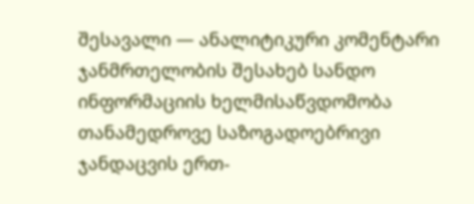შესავალი — ანალიტიკური კომენტარი
ჯანმრთელობის შესახებ სანდო ინფორმაციის ხელმისაწვდომობა თანამედროვე საზოგადოებრივი ჯანდაცვის ერთ-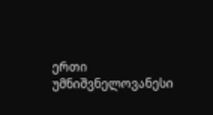ერთი უმნიშვნელოვანესი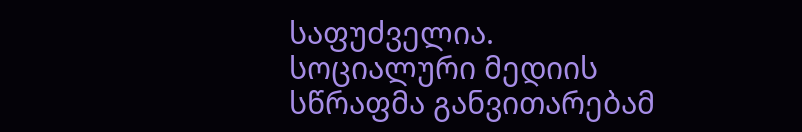საფუძველია. სოციალური მედიის სწრაფმა განვითარებამ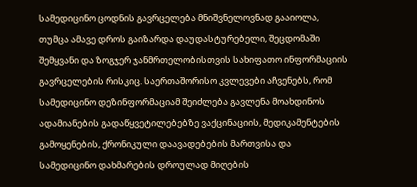სამედიცინო ცოდნის გავრცელება მნიშვნელოვნად გააიოლა, თუმცა ამავე დროს გაიზარდა დაუდასტურებელი, შეცდომაში შემყვანი და ზოგჯერ ჯანმრთელობისთვის სახიფათო ინფორმაციის გავრცელების რისკიც. საერთაშორისო კვლევები აჩვენებს, რომ სამედიცინო დეზინფორმაციამ შეიძლება გავლენა მოახდინოს ადამიანების გადაწყვეტილებებზე ვაქცინაციის, მედიკამენტების გამოყენების, ქრონიკული დაავადებების მართვისა და სამედიცინო დახმარების დროულად მიღების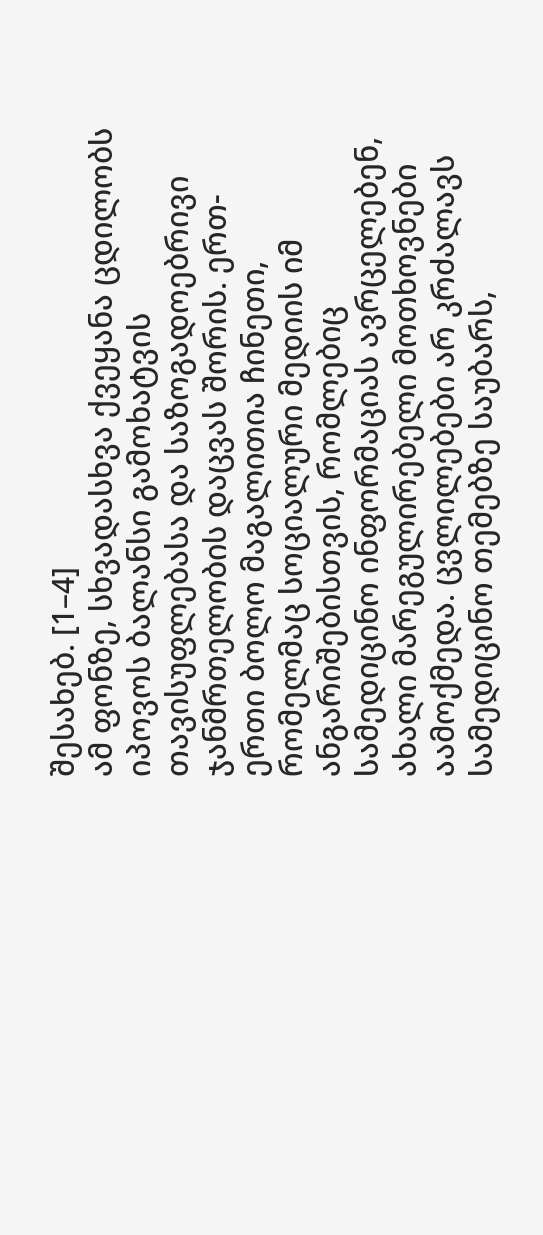შესახებ. [1–4]
ამ ფონზე, სხვადასხვა ქვეყანა ცდილობს იპოვოს ბალანსი გამოხატვის თავისუფლებასა და საზოგადოებრივი ჯანმრთელობის დაცვას შორის. ერთ-ერთი ბოლო მაგალითია ჩინეთი, რომელმაც სოციალური მედიის იმ ანგარიშებისთვის, რომლებიც სამედიცინო ინფორმაციას ავრცელებენ, ახალი მარეგულირებელი მოთხოვნები აამოქმედა. ცვლილებები არ კრძალავს სამედიცინო თემებზე საუბარს,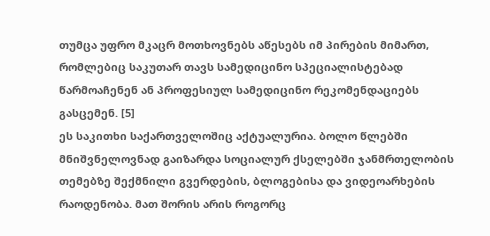თუმცა უფრო მკაცრ მოთხოვნებს აწესებს იმ პირების მიმართ, რომლებიც საკუთარ თავს სამედიცინო სპეციალისტებად წარმოაჩენენ ან პროფესიულ სამედიცინო რეკომენდაციებს გასცემენ. [5]
ეს საკითხი საქართველოშიც აქტუალურია. ბოლო წლებში მნიშვნელოვნად გაიზარდა სოციალურ ქსელებში ჯანმრთელობის თემებზე შექმნილი გვერდების, ბლოგებისა და ვიდეოარხების რაოდენობა. მათ შორის არის როგორც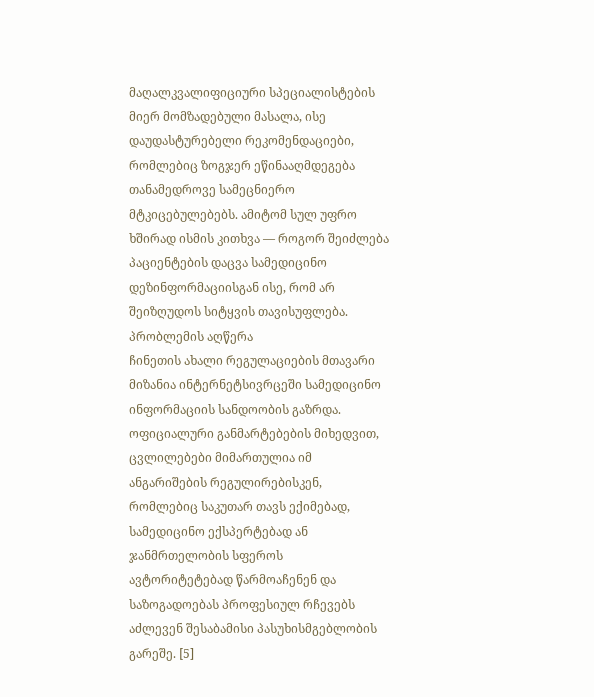მაღალკვალიფიციური სპეციალისტების მიერ მომზადებული მასალა, ისე დაუდასტურებელი რეკომენდაციები, რომლებიც ზოგჯერ ეწინააღმდეგება თანამედროვე სამეცნიერო მტკიცებულებებს. ამიტომ სულ უფრო ხშირად ისმის კითხვა — როგორ შეიძლება პაციენტების დაცვა სამედიცინო დეზინფორმაციისგან ისე, რომ არ შეიზღუდოს სიტყვის თავისუფლება.
პრობლემის აღწერა
ჩინეთის ახალი რეგულაციების მთავარი მიზანია ინტერნეტსივრცეში სამედიცინო ინფორმაციის სანდოობის გაზრდა. ოფიციალური განმარტებების მიხედვით, ცვლილებები მიმართულია იმ ანგარიშების რეგულირებისკენ, რომლებიც საკუთარ თავს ექიმებად, სამედიცინო ექსპერტებად ან ჯანმრთელობის სფეროს ავტორიტეტებად წარმოაჩენენ და საზოგადოებას პროფესიულ რჩევებს აძლევენ შესაბამისი პასუხისმგებლობის გარეშე. [5]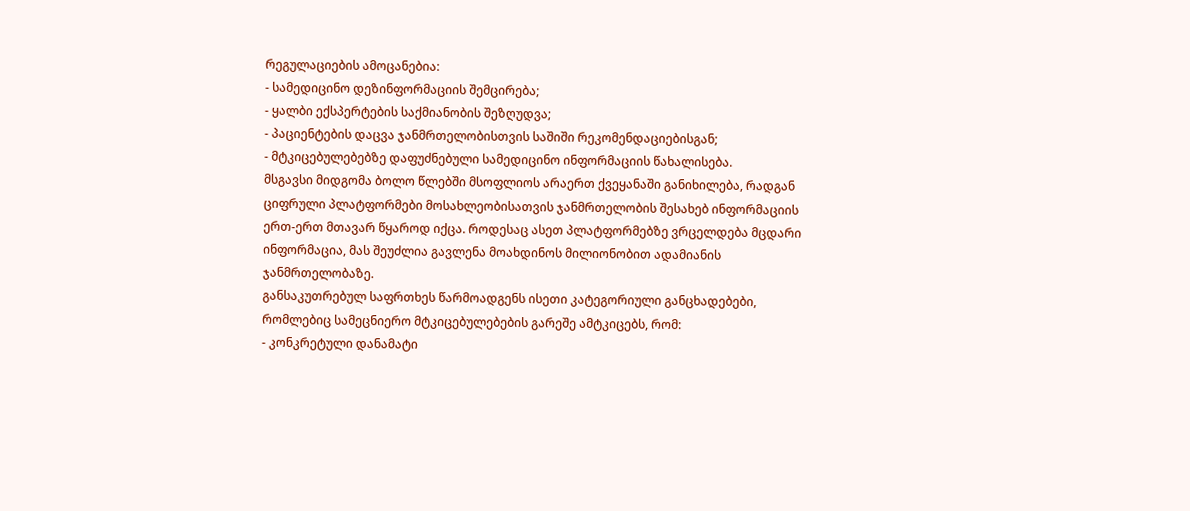რეგულაციების ამოცანებია:
- სამედიცინო დეზინფორმაციის შემცირება;
- ყალბი ექსპერტების საქმიანობის შეზღუდვა;
- პაციენტების დაცვა ჯანმრთელობისთვის საშიში რეკომენდაციებისგან;
- მტკიცებულებებზე დაფუძნებული სამედიცინო ინფორმაციის წახალისება.
მსგავსი მიდგომა ბოლო წლებში მსოფლიოს არაერთ ქვეყანაში განიხილება, რადგან ციფრული პლატფორმები მოსახლეობისათვის ჯანმრთელობის შესახებ ინფორმაციის ერთ-ერთ მთავარ წყაროდ იქცა. როდესაც ასეთ პლატფორმებზე ვრცელდება მცდარი ინფორმაცია, მას შეუძლია გავლენა მოახდინოს მილიონობით ადამიანის ჯანმრთელობაზე.
განსაკუთრებულ საფრთხეს წარმოადგენს ისეთი კატეგორიული განცხადებები, რომლებიც სამეცნიერო მტკიცებულებების გარეშე ამტკიცებს, რომ:
- კონკრეტული დანამატი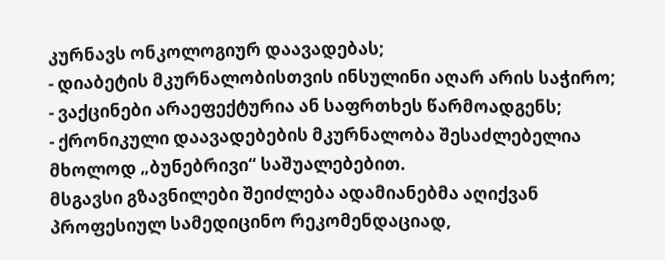კურნავს ონკოლოგიურ დაავადებას;
- დიაბეტის მკურნალობისთვის ინსულინი აღარ არის საჭირო;
- ვაქცინები არაეფექტურია ან საფრთხეს წარმოადგენს;
- ქრონიკული დაავადებების მკურნალობა შესაძლებელია მხოლოდ „ბუნებრივი“ საშუალებებით.
მსგავსი გზავნილები შეიძლება ადამიანებმა აღიქვან პროფესიულ სამედიცინო რეკომენდაციად,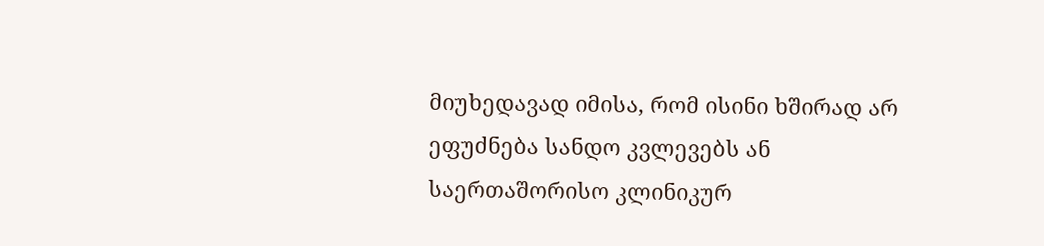მიუხედავად იმისა, რომ ისინი ხშირად არ ეფუძნება სანდო კვლევებს ან საერთაშორისო კლინიკურ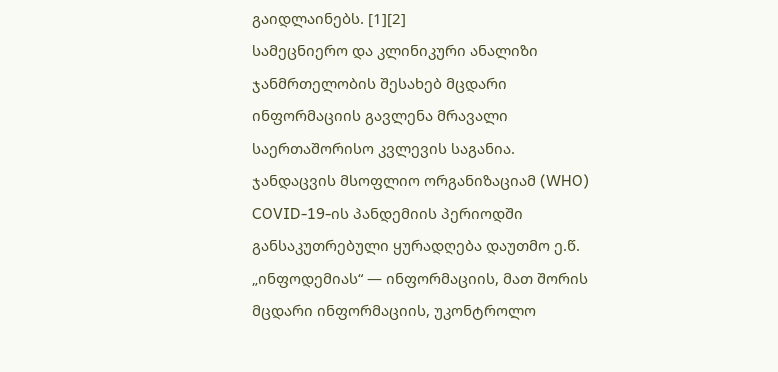გაიდლაინებს. [1][2]
სამეცნიერო და კლინიკური ანალიზი
ჯანმრთელობის შესახებ მცდარი ინფორმაციის გავლენა მრავალი საერთაშორისო კვლევის საგანია. ჯანდაცვის მსოფლიო ორგანიზაციამ (WHO) COVID-19-ის პანდემიის პერიოდში განსაკუთრებული ყურადღება დაუთმო ე.წ. „ინფოდემიას“ — ინფორმაციის, მათ შორის მცდარი ინფორმაციის, უკონტროლო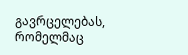გავრცელებას, რომელმაც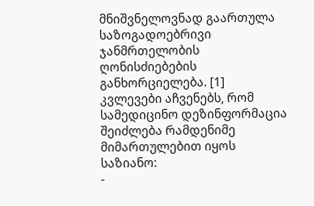მნიშვნელოვნად გაართულა საზოგადოებრივი ჯანმრთელობის ღონისძიებების განხორციელება. [1]
კვლევები აჩვენებს, რომ სამედიცინო დეზინფორმაცია შეიძლება რამდენიმე მიმართულებით იყოს საზიანო:
-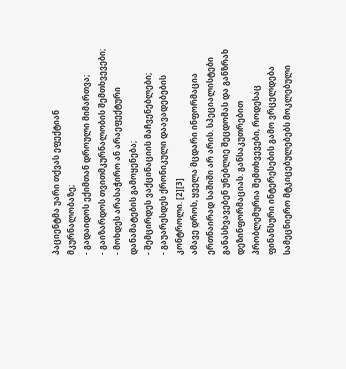პაციენტმა უარი თქვას ეფექტიან მკურნალობაზე;
- გადაიდოს ექიმთან დროული მიმართვა;
- გაიზარდოს თვითმკურნალობის შემთხვევები;
- მოხდეს არასაჭირო ან არაეფექტური დანამატების გამოყენება;
- შემცირდეს ვაქცინაციის მაჩვენებლები;
- გაუარესდეს ქრონიკული დაავადებების კონტროლი. [2][3]
ამავე დროს, ყველა მცდარი ინფორმაცია ერთნაირად საშიში არ არის. სპეციალისტები განასხვავებენ უნებლიე შეცდომას და განზრახ დეზინფორმაციას. განსაკუთრებით პრობლემურია შემთხვევები, როდესაც ფინანსური ინტერესების გამო ვრცელდება სამეცნიერო მტკიცებულებებს მოკლებული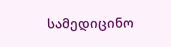სამედიცინო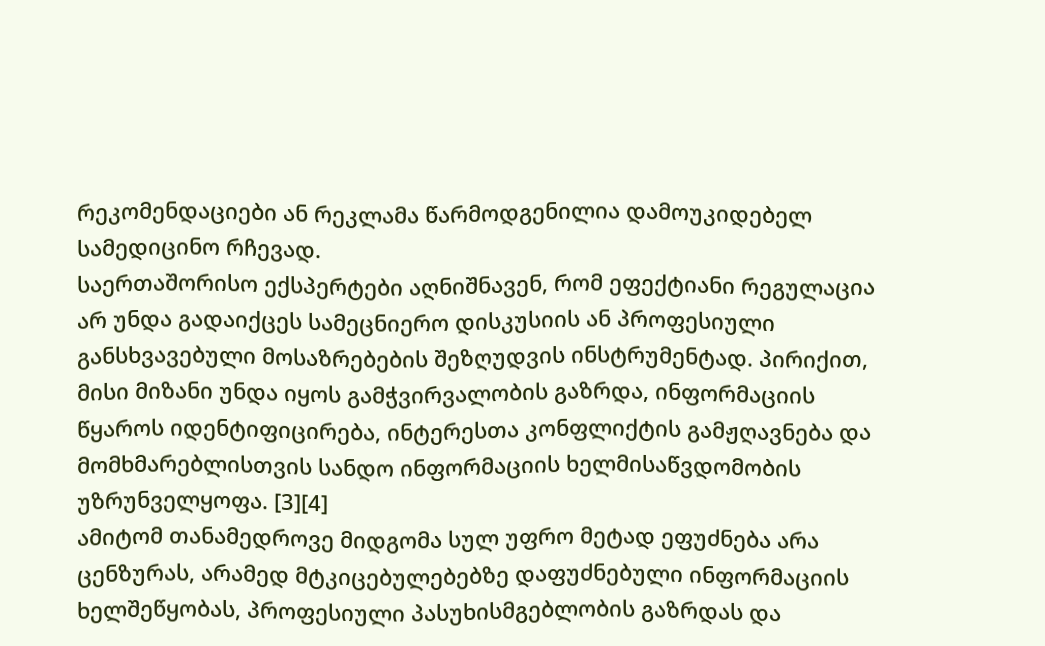რეკომენდაციები ან რეკლამა წარმოდგენილია დამოუკიდებელ სამედიცინო რჩევად.
საერთაშორისო ექსპერტები აღნიშნავენ, რომ ეფექტიანი რეგულაცია არ უნდა გადაიქცეს სამეცნიერო დისკუსიის ან პროფესიული განსხვავებული მოსაზრებების შეზღუდვის ინსტრუმენტად. პირიქით, მისი მიზანი უნდა იყოს გამჭვირვალობის გაზრდა, ინფორმაციის წყაროს იდენტიფიცირება, ინტერესთა კონფლიქტის გამჟღავნება და მომხმარებლისთვის სანდო ინფორმაციის ხელმისაწვდომობის უზრუნველყოფა. [3][4]
ამიტომ თანამედროვე მიდგომა სულ უფრო მეტად ეფუძნება არა ცენზურას, არამედ მტკიცებულებებზე დაფუძნებული ინფორმაციის ხელშეწყობას, პროფესიული პასუხისმგებლობის გაზრდას და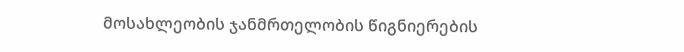მოსახლეობის ჯანმრთელობის წიგნიერების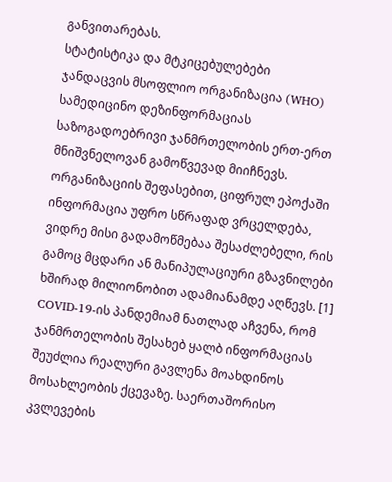განვითარებას.
სტატისტიკა და მტკიცებულებები
ჯანდაცვის მსოფლიო ორგანიზაცია (WHO) სამედიცინო დეზინფორმაციას საზოგადოებრივი ჯანმრთელობის ერთ-ერთ მნიშვნელოვან გამოწვევად მიიჩნევს. ორგანიზაციის შეფასებით, ციფრულ ეპოქაში ინფორმაცია უფრო სწრაფად ვრცელდება, ვიდრე მისი გადამოწმებაა შესაძლებელი, რის გამოც მცდარი ან მანიპულაციური გზავნილები ხშირად მილიონობით ადამიანამდე აღწევს. [1]
COVID-19-ის პანდემიამ ნათლად აჩვენა, რომ ჯანმრთელობის შესახებ ყალბ ინფორმაციას შეუძლია რეალური გავლენა მოახდინოს მოსახლეობის ქცევაზე. საერთაშორისო კვლევების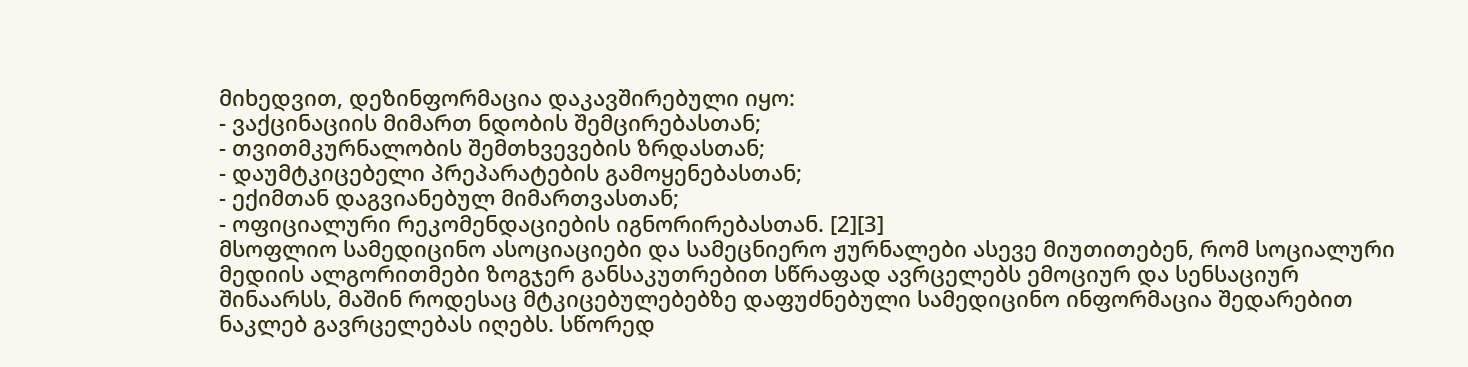მიხედვით, დეზინფორმაცია დაკავშირებული იყო:
- ვაქცინაციის მიმართ ნდობის შემცირებასთან;
- თვითმკურნალობის შემთხვევების ზრდასთან;
- დაუმტკიცებელი პრეპარატების გამოყენებასთან;
- ექიმთან დაგვიანებულ მიმართვასთან;
- ოფიციალური რეკომენდაციების იგნორირებასთან. [2][3]
მსოფლიო სამედიცინო ასოციაციები და სამეცნიერო ჟურნალები ასევე მიუთითებენ, რომ სოციალური მედიის ალგორითმები ზოგჯერ განსაკუთრებით სწრაფად ავრცელებს ემოციურ და სენსაციურ შინაარსს, მაშინ როდესაც მტკიცებულებებზე დაფუძნებული სამედიცინო ინფორმაცია შედარებით ნაკლებ გავრცელებას იღებს. სწორედ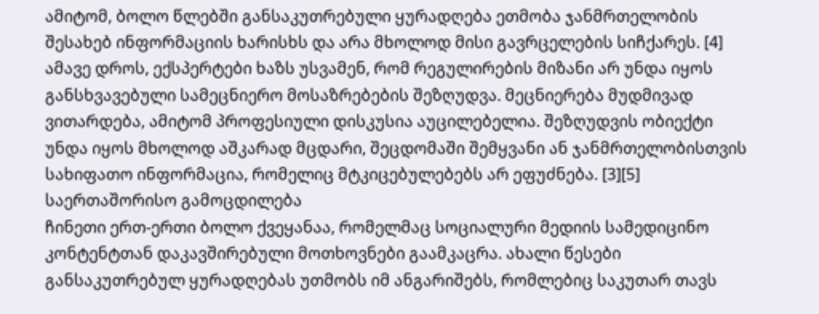ამიტომ, ბოლო წლებში განსაკუთრებული ყურადღება ეთმობა ჯანმრთელობის შესახებ ინფორმაციის ხარისხს და არა მხოლოდ მისი გავრცელების სიჩქარეს. [4]
ამავე დროს, ექსპერტები ხაზს უსვამენ, რომ რეგულირების მიზანი არ უნდა იყოს განსხვავებული სამეცნიერო მოსაზრებების შეზღუდვა. მეცნიერება მუდმივად ვითარდება, ამიტომ პროფესიული დისკუსია აუცილებელია. შეზღუდვის ობიექტი უნდა იყოს მხოლოდ აშკარად მცდარი, შეცდომაში შემყვანი ან ჯანმრთელობისთვის სახიფათო ინფორმაცია, რომელიც მტკიცებულებებს არ ეფუძნება. [3][5]
საერთაშორისო გამოცდილება
ჩინეთი ერთ-ერთი ბოლო ქვეყანაა, რომელმაც სოციალური მედიის სამედიცინო კონტენტთან დაკავშირებული მოთხოვნები გაამკაცრა. ახალი წესები განსაკუთრებულ ყურადღებას უთმობს იმ ანგარიშებს, რომლებიც საკუთარ თავს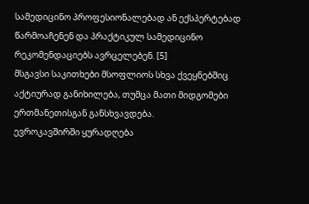სამედიცინო პროფესიონალებად ან ექსპერტებად წარმოაჩენენ და პრაქტიკულ სამედიცინო რეკომენდაციებს ავრცელებენ. [5]
მსგავსი საკითხები მსოფლიოს სხვა ქვეყნებშიც აქტიურად განიხილება, თუმცა მათი მიდგომები ერთმანეთისგან განსხვავდება.
ევროკავშირში ყურადღება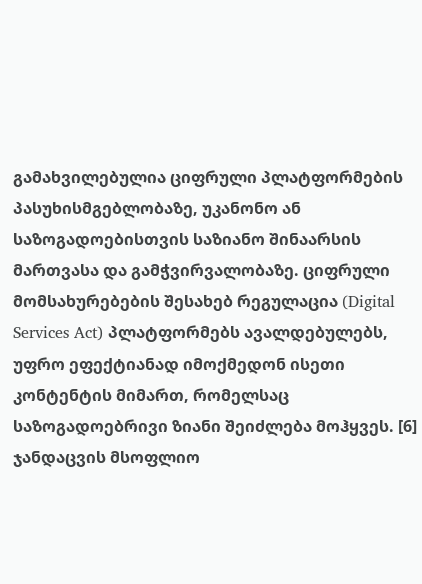გამახვილებულია ციფრული პლატფორმების პასუხისმგებლობაზე, უკანონო ან საზოგადოებისთვის საზიანო შინაარსის მართვასა და გამჭვირვალობაზე. ციფრული მომსახურებების შესახებ რეგულაცია (Digital Services Act) პლატფორმებს ავალდებულებს, უფრო ეფექტიანად იმოქმედონ ისეთი კონტენტის მიმართ, რომელსაც საზოგადოებრივი ზიანი შეიძლება მოჰყვეს. [6]
ჯანდაცვის მსოფლიო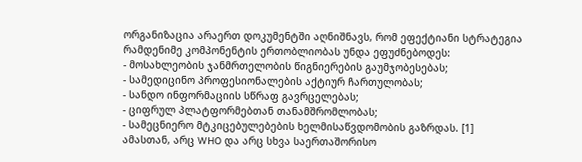ორგანიზაცია არაერთ დოკუმენტში აღნიშნავს, რომ ეფექტიანი სტრატეგია რამდენიმე კომპონენტის ერთობლიობას უნდა ეფუძნებოდეს:
- მოსახლეობის ჯანმრთელობის წიგნიერების გაუმჯობესებას;
- სამედიცინო პროფესიონალების აქტიურ ჩართულობას;
- სანდო ინფორმაციის სწრაფ გავრცელებას;
- ციფრულ პლატფორმებთან თანამშრომლობას;
- სამეცნიერო მტკიცებულებების ხელმისაწვდომობის გაზრდას. [1]
ამასთან, არც WHO და არც სხვა საერთაშორისო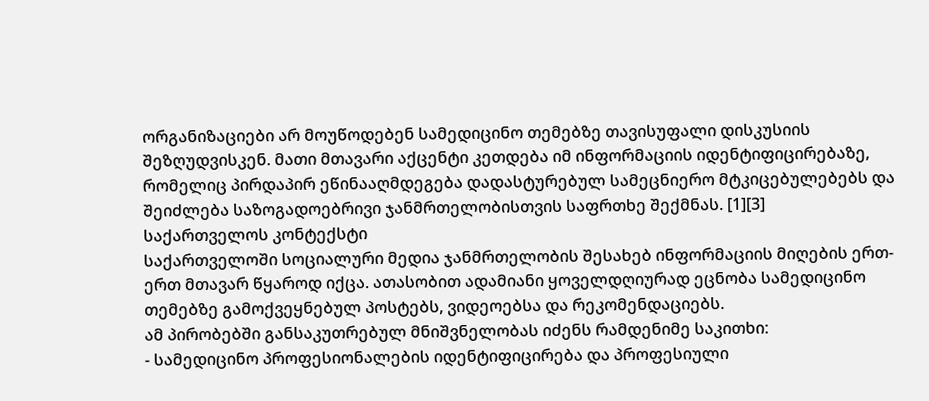ორგანიზაციები არ მოუწოდებენ სამედიცინო თემებზე თავისუფალი დისკუსიის შეზღუდვისკენ. მათი მთავარი აქცენტი კეთდება იმ ინფორმაციის იდენტიფიცირებაზე, რომელიც პირდაპირ ეწინააღმდეგება დადასტურებულ სამეცნიერო მტკიცებულებებს და შეიძლება საზოგადოებრივი ჯანმრთელობისთვის საფრთხე შექმნას. [1][3]
საქართველოს კონტექსტი
საქართველოში სოციალური მედია ჯანმრთელობის შესახებ ინფორმაციის მიღების ერთ-ერთ მთავარ წყაროდ იქცა. ათასობით ადამიანი ყოველდღიურად ეცნობა სამედიცინო თემებზე გამოქვეყნებულ პოსტებს, ვიდეოებსა და რეკომენდაციებს.
ამ პირობებში განსაკუთრებულ მნიშვნელობას იძენს რამდენიმე საკითხი:
- სამედიცინო პროფესიონალების იდენტიფიცირება და პროფესიული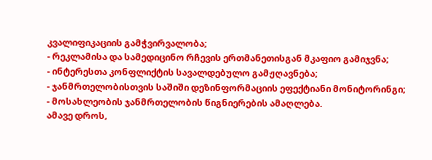კვალიფიკაციის გამჭვირვალობა;
- რეკლამისა და სამედიცინო რჩევის ერთმანეთისგან მკაფიო გამიჯვნა;
- ინტერესთა კონფლიქტის სავალდებულო გამჟღავნება;
- ჯანმრთელობისთვის საშიში დეზინფორმაციის ეფექტიანი მონიტორინგი;
- მოსახლეობის ჯანმრთელობის წიგნიერების ამაღლება.
ამავე დროს,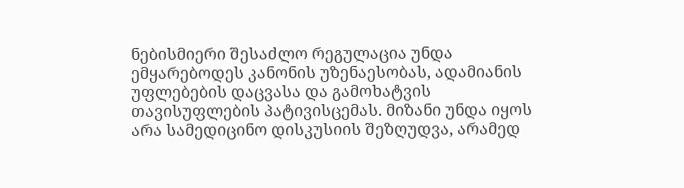ნებისმიერი შესაძლო რეგულაცია უნდა ემყარებოდეს კანონის უზენაესობას, ადამიანის უფლებების დაცვასა და გამოხატვის თავისუფლების პატივისცემას. მიზანი უნდა იყოს არა სამედიცინო დისკუსიის შეზღუდვა, არამედ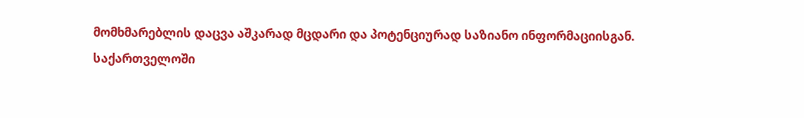მომხმარებლის დაცვა აშკარად მცდარი და პოტენციურად საზიანო ინფორმაციისგან.
საქართველოში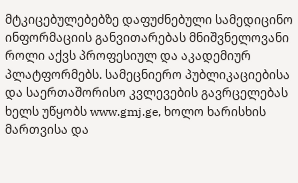მტკიცებულებებზე დაფუძნებული სამედიცინო ინფორმაციის განვითარებას მნიშვნელოვანი როლი აქვს პროფესიულ და აკადემიურ პლატფორმებს. სამეცნიერო პუბლიკაციებისა და საერთაშორისო კვლევების გავრცელებას ხელს უწყობს www.gmj.ge, ხოლო ხარისხის მართვისა და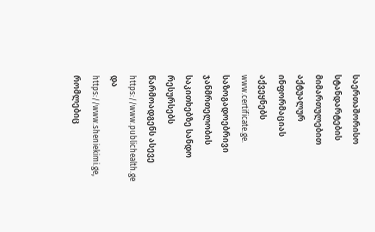საერთაშორისო სტანდარტების მიმართულებით აქტუალურ ინფორმაციას აქვეყნებს www.certificate.ge. საზოგადოებრივი ჯანმრთელობის საკითხებზე სანდო რესურსებს წარმოადგენს ასევე https://www.publichealth.ge და https://www.sheniekimi.ge, რომლებიც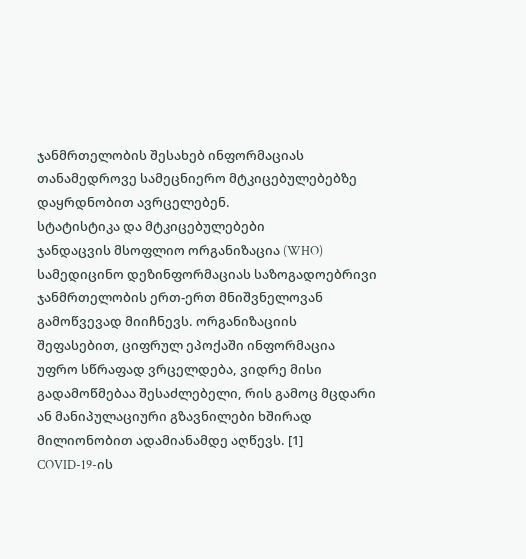ჯანმრთელობის შესახებ ინფორმაციას თანამედროვე სამეცნიერო მტკიცებულებებზე დაყრდნობით ავრცელებენ.
სტატისტიკა და მტკიცებულებები
ჯანდაცვის მსოფლიო ორგანიზაცია (WHO) სამედიცინო დეზინფორმაციას საზოგადოებრივი ჯანმრთელობის ერთ-ერთ მნიშვნელოვან გამოწვევად მიიჩნევს. ორგანიზაციის შეფასებით, ციფრულ ეპოქაში ინფორმაცია უფრო სწრაფად ვრცელდება, ვიდრე მისი გადამოწმებაა შესაძლებელი, რის გამოც მცდარი ან მანიპულაციური გზავნილები ხშირად მილიონობით ადამიანამდე აღწევს. [1]
COVID-19-ის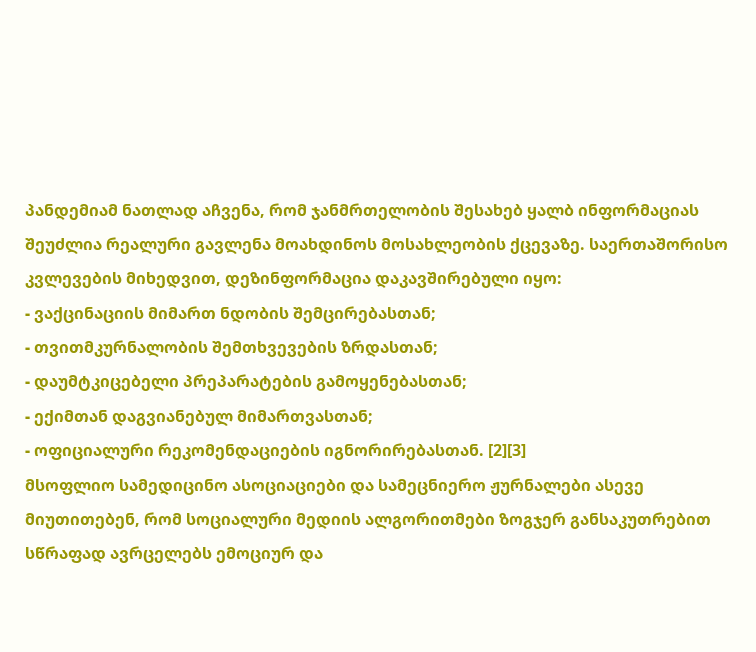პანდემიამ ნათლად აჩვენა, რომ ჯანმრთელობის შესახებ ყალბ ინფორმაციას შეუძლია რეალური გავლენა მოახდინოს მოსახლეობის ქცევაზე. საერთაშორისო კვლევების მიხედვით, დეზინფორმაცია დაკავშირებული იყო:
- ვაქცინაციის მიმართ ნდობის შემცირებასთან;
- თვითმკურნალობის შემთხვევების ზრდასთან;
- დაუმტკიცებელი პრეპარატების გამოყენებასთან;
- ექიმთან დაგვიანებულ მიმართვასთან;
- ოფიციალური რეკომენდაციების იგნორირებასთან. [2][3]
მსოფლიო სამედიცინო ასოციაციები და სამეცნიერო ჟურნალები ასევე მიუთითებენ, რომ სოციალური მედიის ალგორითმები ზოგჯერ განსაკუთრებით სწრაფად ავრცელებს ემოციურ და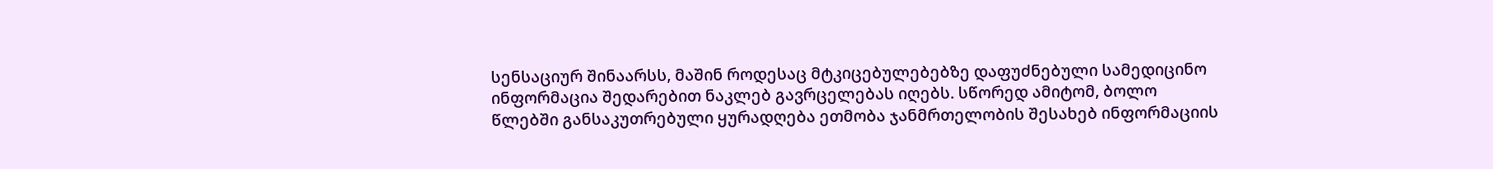სენსაციურ შინაარსს, მაშინ როდესაც მტკიცებულებებზე დაფუძნებული სამედიცინო ინფორმაცია შედარებით ნაკლებ გავრცელებას იღებს. სწორედ ამიტომ, ბოლო წლებში განსაკუთრებული ყურადღება ეთმობა ჯანმრთელობის შესახებ ინფორმაციის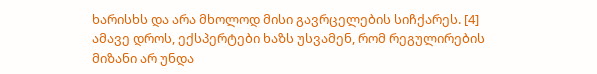ხარისხს და არა მხოლოდ მისი გავრცელების სიჩქარეს. [4]
ამავე დროს, ექსპერტები ხაზს უსვამენ, რომ რეგულირების მიზანი არ უნდა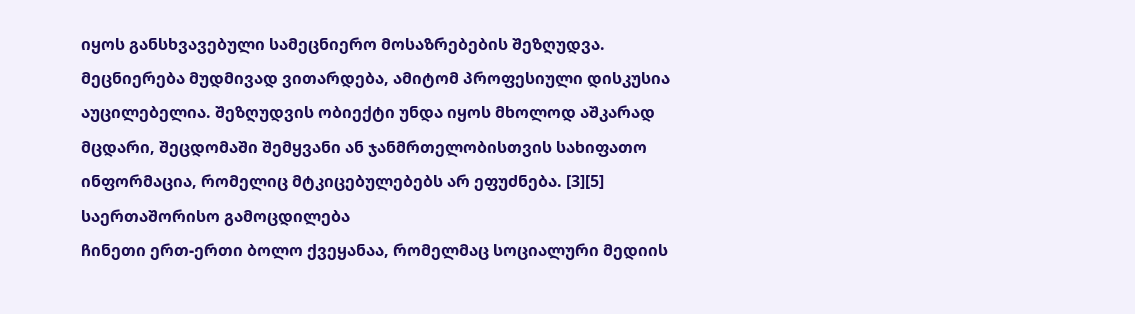იყოს განსხვავებული სამეცნიერო მოსაზრებების შეზღუდვა. მეცნიერება მუდმივად ვითარდება, ამიტომ პროფესიული დისკუსია აუცილებელია. შეზღუდვის ობიექტი უნდა იყოს მხოლოდ აშკარად მცდარი, შეცდომაში შემყვანი ან ჯანმრთელობისთვის სახიფათო ინფორმაცია, რომელიც მტკიცებულებებს არ ეფუძნება. [3][5]
საერთაშორისო გამოცდილება
ჩინეთი ერთ-ერთი ბოლო ქვეყანაა, რომელმაც სოციალური მედიის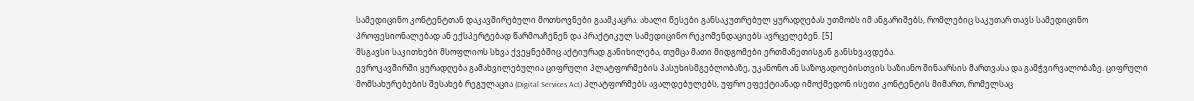სამედიცინო კონტენტთან დაკავშირებული მოთხოვნები გაამკაცრა. ახალი წესები განსაკუთრებულ ყურადღებას უთმობს იმ ანგარიშებს, რომლებიც საკუთარ თავს სამედიცინო პროფესიონალებად ან ექსპერტებად წარმოაჩენენ და პრაქტიკულ სამედიცინო რეკომენდაციებს ავრცელებენ. [5]
მსგავსი საკითხები მსოფლიოს სხვა ქვეყნებშიც აქტიურად განიხილება, თუმცა მათი მიდგომები ერთმანეთისგან განსხვავდება.
ევროკავშირში ყურადღება გამახვილებულია ციფრული პლატფორმების პასუხისმგებლობაზე, უკანონო ან საზოგადოებისთვის საზიანო შინაარსის მართვასა და გამჭვირვალობაზე. ციფრული მომსახურებების შესახებ რეგულაცია (Digital Services Act) პლატფორმებს ავალდებულებს, უფრო ეფექტიანად იმოქმედონ ისეთი კონტენტის მიმართ, რომელსაც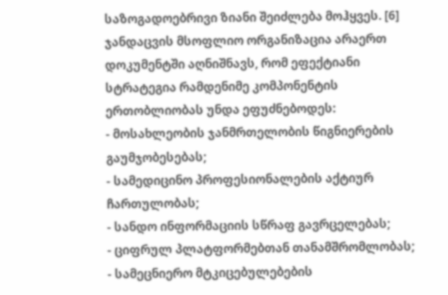საზოგადოებრივი ზიანი შეიძლება მოჰყვეს. [6]
ჯანდაცვის მსოფლიო ორგანიზაცია არაერთ დოკუმენტში აღნიშნავს, რომ ეფექტიანი სტრატეგია რამდენიმე კომპონენტის ერთობლიობას უნდა ეფუძნებოდეს:
- მოსახლეობის ჯანმრთელობის წიგნიერების გაუმჯობესებას;
- სამედიცინო პროფესიონალების აქტიურ ჩართულობას;
- სანდო ინფორმაციის სწრაფ გავრცელებას;
- ციფრულ პლატფორმებთან თანამშრომლობას;
- სამეცნიერო მტკიცებულებების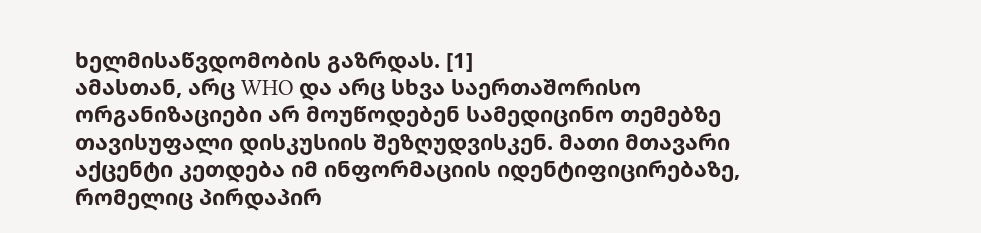ხელმისაწვდომობის გაზრდას. [1]
ამასთან, არც WHO და არც სხვა საერთაშორისო ორგანიზაციები არ მოუწოდებენ სამედიცინო თემებზე თავისუფალი დისკუსიის შეზღუდვისკენ. მათი მთავარი აქცენტი კეთდება იმ ინფორმაციის იდენტიფიცირებაზე, რომელიც პირდაპირ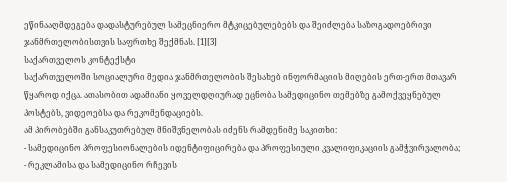ეწინააღმდეგება დადასტურებულ სამეცნიერო მტკიცებულებებს და შეიძლება საზოგადოებრივი ჯანმრთელობისთვის საფრთხე შექმნას. [1][3]
საქართველოს კონტექსტი
საქართველოში სოციალური მედია ჯანმრთელობის შესახებ ინფორმაციის მიღების ერთ-ერთ მთავარ წყაროდ იქცა. ათასობით ადამიანი ყოველდღიურად ეცნობა სამედიცინო თემებზე გამოქვეყნებულ პოსტებს, ვიდეოებსა და რეკომენდაციებს.
ამ პირობებში განსაკუთრებულ მნიშვნელობას იძენს რამდენიმე საკითხი:
- სამედიცინო პროფესიონალების იდენტიფიცირება და პროფესიული კვალიფიკაციის გამჭვირვალობა;
- რეკლამისა და სამედიცინო რჩევის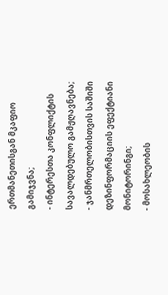ერთმანეთისგან მკაფიო გამიჯვნა;
- ინტერესთა კონფლიქტის სავალდებულო გამჟღავნება;
- ჯანმრთელობისთვის საშიში დეზინფორმაციის ეფექტიანი მონიტორინგი;
- მოსახლეობის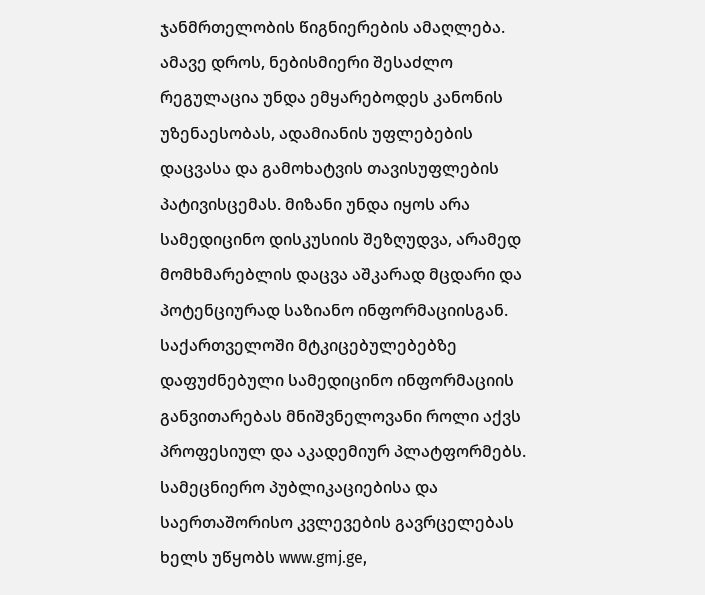ჯანმრთელობის წიგნიერების ამაღლება.
ამავე დროს, ნებისმიერი შესაძლო რეგულაცია უნდა ემყარებოდეს კანონის უზენაესობას, ადამიანის უფლებების დაცვასა და გამოხატვის თავისუფლების პატივისცემას. მიზანი უნდა იყოს არა სამედიცინო დისკუსიის შეზღუდვა, არამედ მომხმარებლის დაცვა აშკარად მცდარი და პოტენციურად საზიანო ინფორმაციისგან.
საქართველოში მტკიცებულებებზე დაფუძნებული სამედიცინო ინფორმაციის განვითარებას მნიშვნელოვანი როლი აქვს პროფესიულ და აკადემიურ პლატფორმებს. სამეცნიერო პუბლიკაციებისა და საერთაშორისო კვლევების გავრცელებას ხელს უწყობს www.gmj.ge,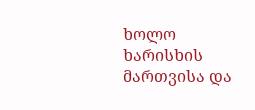ხოლო ხარისხის მართვისა და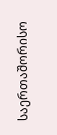საერთაშორისო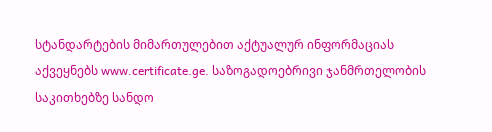სტანდარტების მიმართულებით აქტუალურ ინფორმაციას აქვეყნებს www.certificate.ge. საზოგადოებრივი ჯანმრთელობის საკითხებზე სანდო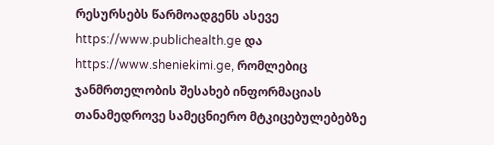რესურსებს წარმოადგენს ასევე https://www.publichealth.ge და https://www.sheniekimi.ge, რომლებიც ჯანმრთელობის შესახებ ინფორმაციას თანამედროვე სამეცნიერო მტკიცებულებებზე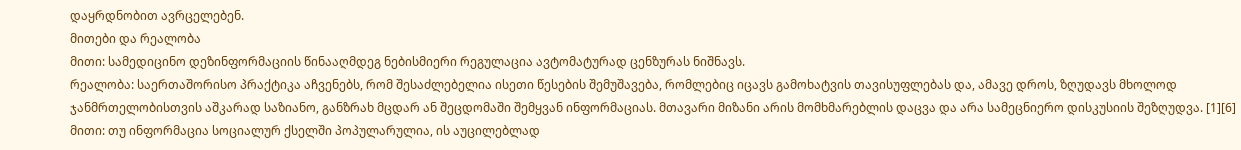დაყრდნობით ავრცელებენ.
მითები და რეალობა
მითი: სამედიცინო დეზინფორმაციის წინააღმდეგ ნებისმიერი რეგულაცია ავტომატურად ცენზურას ნიშნავს.
რეალობა: საერთაშორისო პრაქტიკა აჩვენებს, რომ შესაძლებელია ისეთი წესების შემუშავება, რომლებიც იცავს გამოხატვის თავისუფლებას და, ამავე დროს, ზღუდავს მხოლოდ ჯანმრთელობისთვის აშკარად საზიანო, განზრახ მცდარ ან შეცდომაში შემყვან ინფორმაციას. მთავარი მიზანი არის მომხმარებლის დაცვა და არა სამეცნიერო დისკუსიის შეზღუდვა. [1][6]
მითი: თუ ინფორმაცია სოციალურ ქსელში პოპულარულია, ის აუცილებლად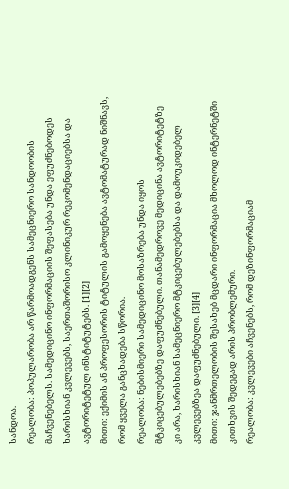სანდოა.
რეალობა: პოპულარობა არ წარმოადგენს სამეცნიერო სანდოობის მაჩვენებელს. სამედიცინო ინფორმაციის შეფასება უნდა ეფუძნებოდეს ხარისხიან კვლევებს, საერთაშორისო კლინიკურ რეკომენდაციებსა და ავტორიტეტულ ინსტიტუტებს. [1][2]
მითი: ექიმის ან პროფესორის ტიტულის გამოყენება ავტომატურად ნიშნავს, რომ ყველა განცხადება სწორია.
რეალობა: ნებისმიერი სამედიცინო მოსაზრება უნდა იყოს მტკიცებულებებზე დაფუძნებული. თანამედროვე მედიცინა ავტორიტეტზე კი არა, ხარისხიან სამეცნიერო მტკიცებულებებსა და დამოუკიდებელ კვლევებზეა დაფუძნებული. [3][4]
მითი: ჯანმრთელობის შესახებ მცდარი ინფორმაცია მხოლოდ ინტერნეტში კითხვის შედეგად არის პრობლემური.
რეალობა: კვლევები აჩვენებს, რომ დეზინფორმაციამ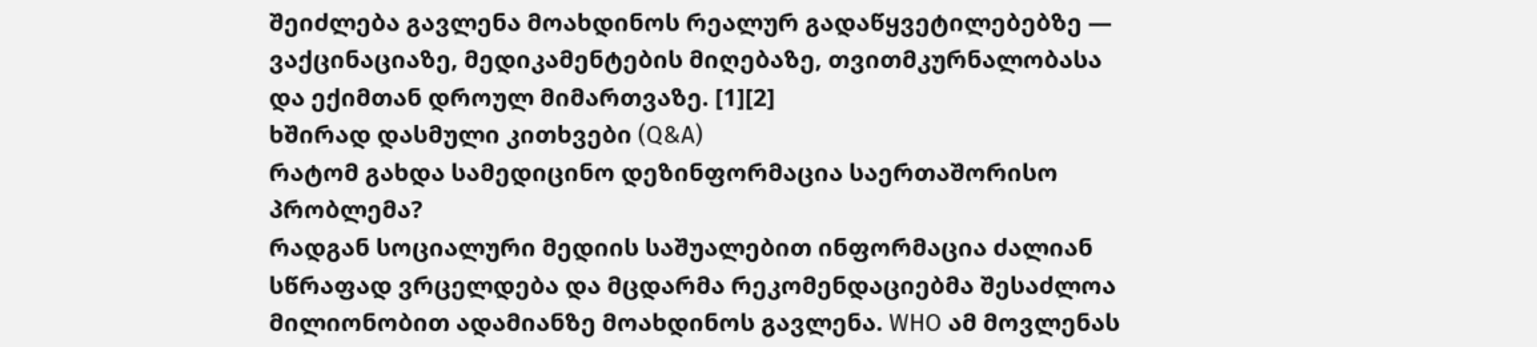შეიძლება გავლენა მოახდინოს რეალურ გადაწყვეტილებებზე — ვაქცინაციაზე, მედიკამენტების მიღებაზე, თვითმკურნალობასა და ექიმთან დროულ მიმართვაზე. [1][2]
ხშირად დასმული კითხვები (Q&A)
რატომ გახდა სამედიცინო დეზინფორმაცია საერთაშორისო პრობლემა?
რადგან სოციალური მედიის საშუალებით ინფორმაცია ძალიან სწრაფად ვრცელდება და მცდარმა რეკომენდაციებმა შესაძლოა მილიონობით ადამიანზე მოახდინოს გავლენა. WHO ამ მოვლენას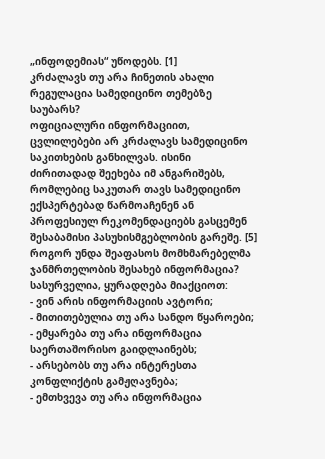„ინფოდემიას“ უწოდებს. [1]
კრძალავს თუ არა ჩინეთის ახალი რეგულაცია სამედიცინო თემებზე საუბარს?
ოფიციალური ინფორმაციით, ცვლილებები არ კრძალავს სამედიცინო საკითხების განხილვას. ისინი ძირითადად შეეხება იმ ანგარიშებს, რომლებიც საკუთარ თავს სამედიცინო ექსპერტებად წარმოაჩენენ ან პროფესიულ რეკომენდაციებს გასცემენ შესაბამისი პასუხისმგებლობის გარეშე. [5]
როგორ უნდა შეაფასოს მომხმარებელმა ჯანმრთელობის შესახებ ინფორმაცია?
სასურველია, ყურადღება მიაქციოთ:
- ვინ არის ინფორმაციის ავტორი;
- მითითებულია თუ არა სანდო წყაროები;
- ემყარება თუ არა ინფორმაცია საერთაშორისო გაიდლაინებს;
- არსებობს თუ არა ინტერესთა კონფლიქტის გამჟღავნება;
- ემთხვევა თუ არა ინფორმაცია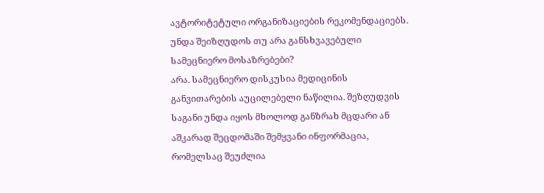ავტორიტეტული ორგანიზაციების რეკომენდაციებს.
უნდა შეიზღუდოს თუ არა განსხვავებული სამეცნიერო მოსაზრებები?
არა. სამეცნიერო დისკუსია მედიცინის განვითარების აუცილებელი ნაწილია. შეზღუდვის საგანი უნდა იყოს მხოლოდ განზრახ მცდარი ან აშკარად შეცდომაში შემყვანი ინფორმაცია, რომელსაც შეუძლია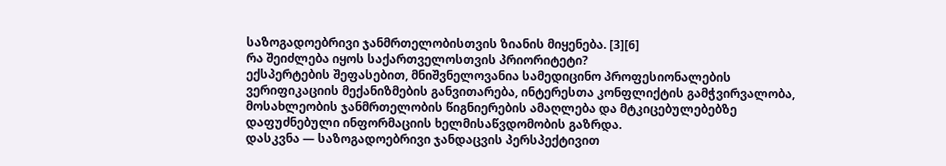საზოგადოებრივი ჯანმრთელობისთვის ზიანის მიყენება. [3][6]
რა შეიძლება იყოს საქართველოსთვის პრიორიტეტი?
ექსპერტების შეფასებით, მნიშვნელოვანია სამედიცინო პროფესიონალების ვერიფიკაციის მექანიზმების განვითარება, ინტერესთა კონფლიქტის გამჭვირვალობა, მოსახლეობის ჯანმრთელობის წიგნიერების ამაღლება და მტკიცებულებებზე დაფუძნებული ინფორმაციის ხელმისაწვდომობის გაზრდა.
დასკვნა — საზოგადოებრივი ჯანდაცვის პერსპექტივით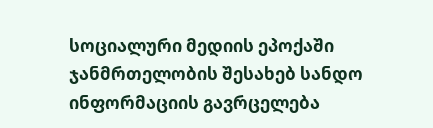სოციალური მედიის ეპოქაში ჯანმრთელობის შესახებ სანდო ინფორმაციის გავრცელება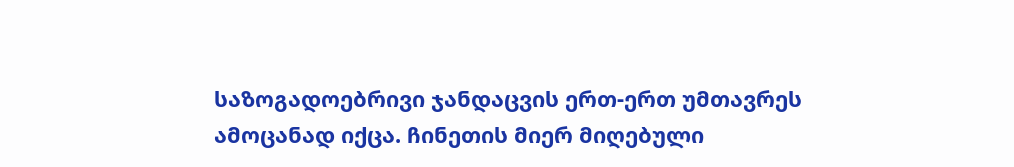საზოგადოებრივი ჯანდაცვის ერთ-ერთ უმთავრეს ამოცანად იქცა. ჩინეთის მიერ მიღებული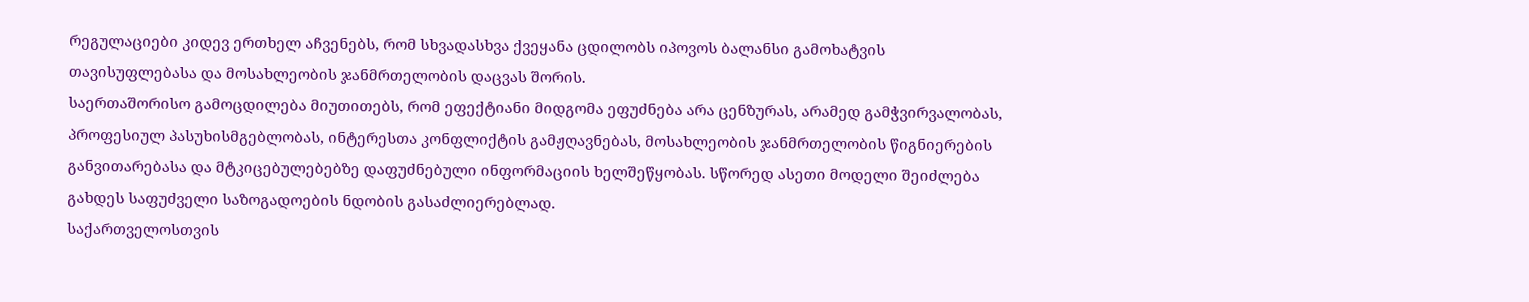რეგულაციები კიდევ ერთხელ აჩვენებს, რომ სხვადასხვა ქვეყანა ცდილობს იპოვოს ბალანსი გამოხატვის თავისუფლებასა და მოსახლეობის ჯანმრთელობის დაცვას შორის.
საერთაშორისო გამოცდილება მიუთითებს, რომ ეფექტიანი მიდგომა ეფუძნება არა ცენზურას, არამედ გამჭვირვალობას, პროფესიულ პასუხისმგებლობას, ინტერესთა კონფლიქტის გამჟღავნებას, მოსახლეობის ჯანმრთელობის წიგნიერების განვითარებასა და მტკიცებულებებზე დაფუძნებული ინფორმაციის ხელშეწყობას. სწორედ ასეთი მოდელი შეიძლება გახდეს საფუძველი საზოგადოების ნდობის გასაძლიერებლად.
საქართველოსთვის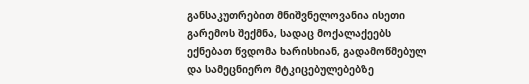განსაკუთრებით მნიშვნელოვანია ისეთი გარემოს შექმნა, სადაც მოქალაქეებს ექნებათ წვდომა ხარისხიან, გადამოწმებულ და სამეცნიერო მტკიცებულებებზე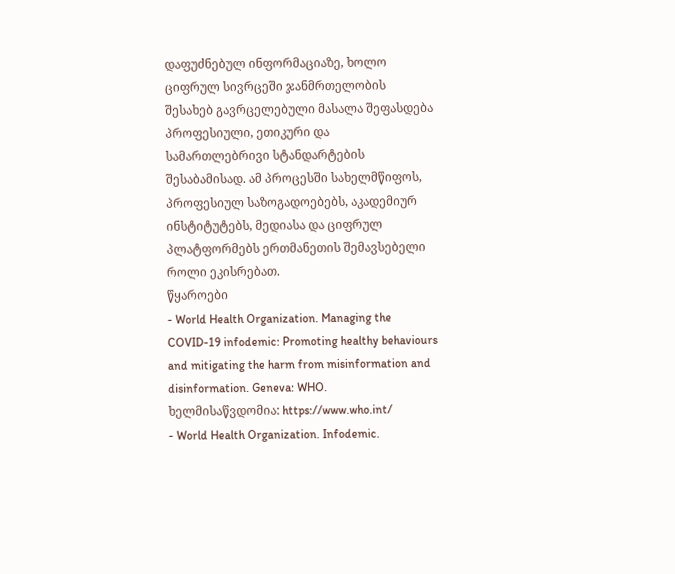დაფუძნებულ ინფორმაციაზე, ხოლო ციფრულ სივრცეში ჯანმრთელობის შესახებ გავრცელებული მასალა შეფასდება პროფესიული, ეთიკური და სამართლებრივი სტანდარტების შესაბამისად. ამ პროცესში სახელმწიფოს, პროფესიულ საზოგადოებებს, აკადემიურ ინსტიტუტებს, მედიასა და ციფრულ პლატფორმებს ერთმანეთის შემავსებელი როლი ეკისრებათ.
წყაროები
- World Health Organization. Managing the COVID-19 infodemic: Promoting healthy behaviours and mitigating the harm from misinformation and disinformation. Geneva: WHO. ხელმისაწვდომია: https://www.who.int/
- World Health Organization. Infodemic.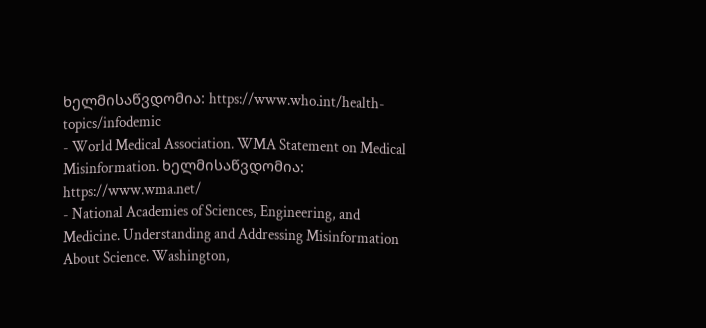ხელმისაწვდომია: https://www.who.int/health-topics/infodemic
- World Medical Association. WMA Statement on Medical Misinformation. ხელმისაწვდომია: https://www.wma.net/
- National Academies of Sciences, Engineering, and Medicine. Understanding and Addressing Misinformation About Science. Washington,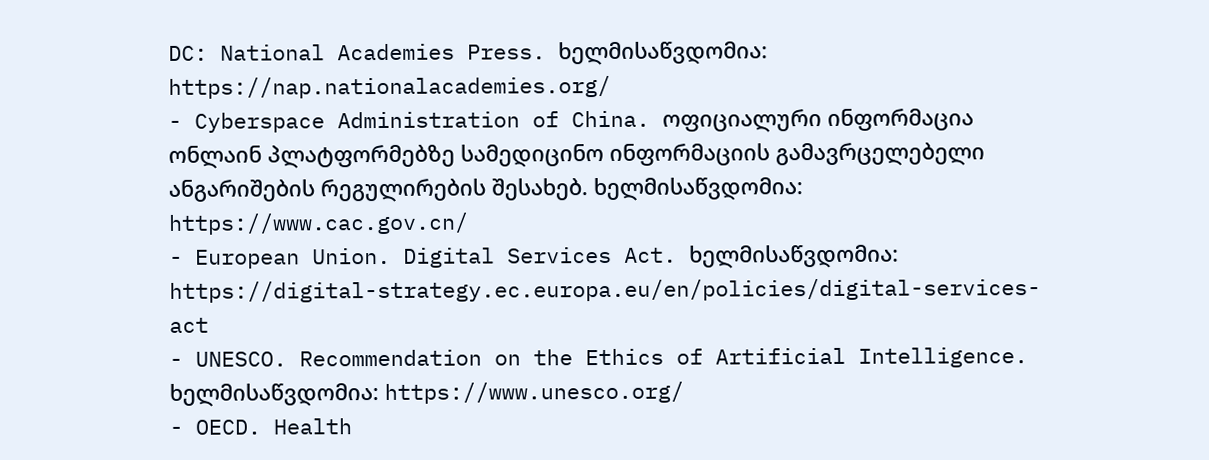DC: National Academies Press. ხელმისაწვდომია: https://nap.nationalacademies.org/
- Cyberspace Administration of China. ოფიციალური ინფორმაცია ონლაინ პლატფორმებზე სამედიცინო ინფორმაციის გამავრცელებელი ანგარიშების რეგულირების შესახებ. ხელმისაწვდომია: https://www.cac.gov.cn/
- European Union. Digital Services Act. ხელმისაწვდომია: https://digital-strategy.ec.europa.eu/en/policies/digital-services-act
- UNESCO. Recommendation on the Ethics of Artificial Intelligence. ხელმისაწვდომია: https://www.unesco.org/
- OECD. Health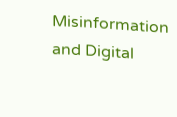Misinformation and Digital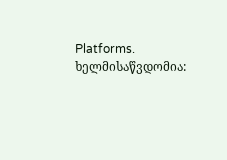Platforms. ხელმისაწვდომია: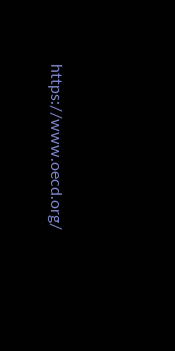https://www.oecd.org/